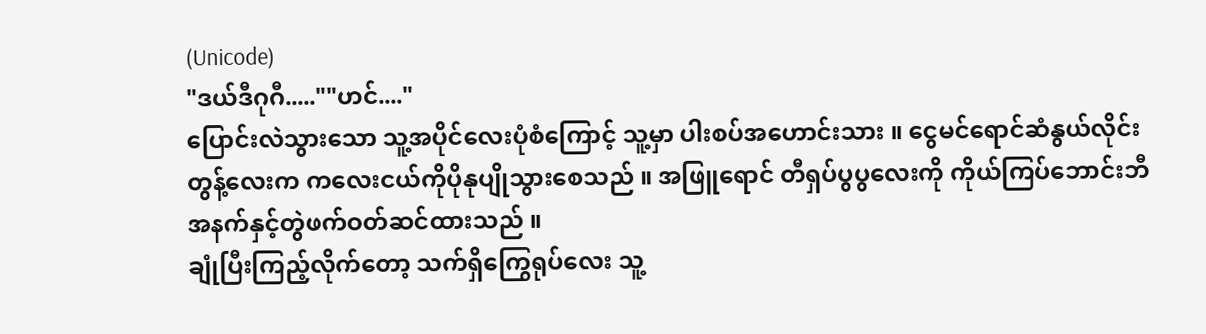(Unicode)
"ဒယ်ဒီဂုဂီ.....""ဟင်...."
ပြောင်းလဲသွားသော သူ့အပိုင်လေးပုံစံကြောင့် သူ့မှာ ပါးစပ်အဟောင်းသား ။ ငွေမင်ရောင်ဆံနွယ်လိုင်းတွန့်လေးက ကလေးငယ်ကိုပိုနုပျိုသွားစေသည် ။ အဖြူရောင် တီရှပ်ပွပွလေးကို ကိုယ်ကြပ်ဘောင်းဘီအနက်နှင့်တွဲဖက်ဝတ်ဆင်ထားသည် ။
ချုံပြီးကြည့်လိုက်တော့ သက်ရှိကြွေရုပ်လေး သူ့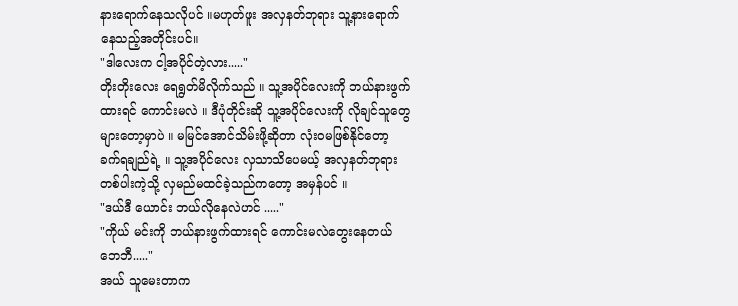နားရောက်နေသလိုပင် ။မဟုတ်ဖူး အလှနတ်ဘုရား သူ့နားရောက်နေသည့်အတိုင်းပင်။
"ဒါလေးက ငါ့အပိုင်တဲ့လား....."
တိုးတိုးလေး ရေရွတ်မိလိုက်သည် ။ သူ့အပိုင်လေးကို ဘယ်နားဖွက်ထားရင် ကောင်းမလဲ ။ ဒီပုံတိုင်းဆို သူ့အပိုင်လေးကို လိုချင်သူတွေ များတော့မှာပဲ ။ မမြင်အောင်သိမ်းဖို့ဆိုတာ လုံးဝမဖြစ်နိုင်တော့ ခက်ရချည်ရဲ့ ။ သူ့အပိုင်လေး လှသာသိပေမယ့် အလှနတ်ဘုရားတစ်ပါးကဲ့သို့ လှမည်မထင်ခဲ့သည်ကတော့ အမှန်ပင် ။
"ဒယ်ဒီ ယောင်း ဘယ်လိုနေလဲဟင် ....."
"ကိုယ် မင်းကို ဘယ်နားဖွက်ထားရင် ကောင်းမလဲတွေးနေတယ် ဘေဘီ....."
အယ် သူမေးတာက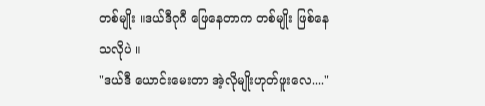တစ်မျိုး ။ဒယ်ဒီဂုဂီ ဖြေနေတာက တစ်မျိုး ဖြစ်နေသလိုပဲ ။
"ဒယ်ဒီ ယောင်းမေးတာ အဲ့လိုမျိုးဟုတ်ဖူးလေ...."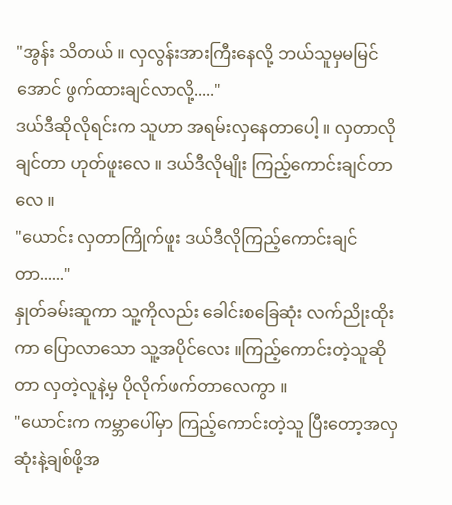"အွန်း သိတယ် ။ လှလွန်းအားကြီးနေလို့ ဘယ်သူမှမမြင်အောင် ဖွက်ထားချင်လာလို့....."
ဒယ်ဒီဆိုလိုရင်းက သူဟာ အရမ်းလှနေတာပေါ့ ။ လှတာလိုချင်တာ ဟုတ်ဖူးလေ ။ ဒယ်ဒီလိုမျိုး ကြည့်ကောင်းချင်တာလေ ။
"ယောင်း လှတာကြိုက်ဖူး ဒယ်ဒီလိုကြည့်ကောင်းချင်တာ......"
နှုတ်ခမ်းဆူကာ သူ့ကိုလည်း ခေါင်းစခြေဆုံး လက်ညိုးထိုးကာ ပြောလာသော သူ့အပိုင်လေး ။ကြည့်ကောင်းတဲ့သူဆိုတာ လှတဲ့လူနဲ့မှ ပိုလိုက်ဖက်တာလေကွာ ။
"ယောင်းက ကမ္ဘာပေါ်မှာ ကြည့်ကောင်းတဲ့သူ ပြီးတော့အလှဆုံးနဲ့ချစ်ဖို့အ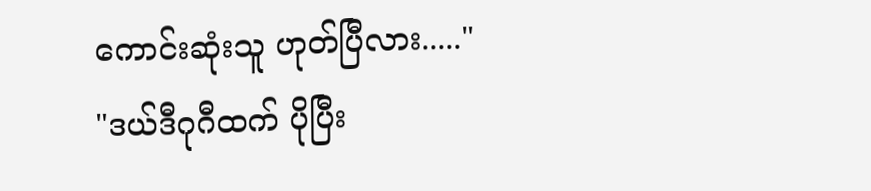ကောင်းဆုံးသူ ဟုတ်ပြီလား....."
"ဒယ်ဒီဂုဂီထက် ပိုပြီး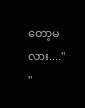တော့မလား...."
"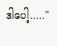ဒါပေါ့....."